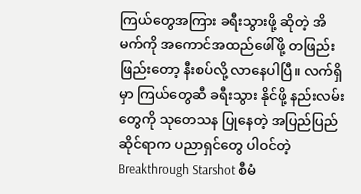ကြယ်တွေအကြား ခရီးသွားဖို့ ဆိုတဲ့ အိမက်ကို အကောင်အထည်ဖေါ်ဖို့ တဖြည်းဖြည်းတော့ နီးစပ်လို့ လာနေပါပြီ။ လက်ရှိမှာ ကြယ်တွေဆီ ခရီးသွား နိုင်ဖို့ နည်းလမ်းတွေကို သုတေသန ပြုနေတဲ့ အပြည်ပြည် ဆိုင်ရာက ပညာရှင်တွေ ပါဝင်တဲ့ Breakthrough Starshot စီမံ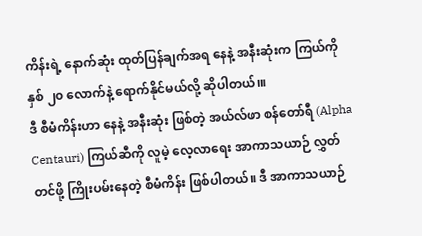ကိန်းရဲ့ နောက်ဆုံး ထုတ်ပြန်ချက်အရ နေနဲ့ အနီးဆုံးက ကြယ်ကို နှစ် ၂၀ လောက်နဲ့ ရောက်နိုင်မယ်လို့ ဆိုပါတယ်၊။
ဒီ စီမံကိန်းဟာ နေနဲ့ အနီးဆုံး ဖြစ်တဲ့ အယ်လ်ဖာ စန်တော်ရီ (Alpha Centauri) ကြယ်ဆီကို လူမဲ့ လေ့လာရေး အာကာသယာဉ် လွှတ်တင်ဖို့ ကြိုးပမ်းနေတဲ့ စီမံကိန်း ဖြစ်ပါတယ်။ ဒီ အာကာသယာဉ်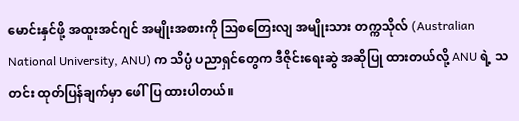မောင်းနှင်ဖို့ အထူးအင်ဂျင် အမျိုးအစားကို ဩစတြေးလျ အမျိုးသား တက္ကသိုလ် (Australian National University, ANU) က သိပ္ပံ ပညာရှင်တွေက ဒီဇိုင်းရေးဆွဲ အဆိုပြု ထားတယ်လို့ ANU ရဲ့ သတင်း ထုတ်ပြန်ချက်မှာ ဖေါ်ပြ ထားပါတယ်။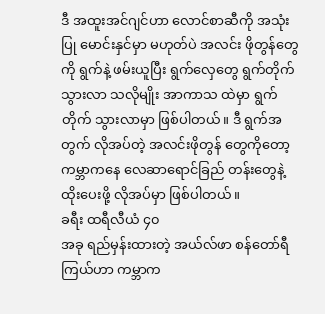ဒီ အထူးအင်ဂျင်ဟာ လောင်စာဆီကို အသုံးပြု မောင်းနှင်မှာ မဟုတ်ပဲ အလင်း ဖိုတွန်တွေကို ရွက်နဲ့ ဖမ်းယူပြီး ရွက်လှေတွေ ရွက်တိုက် သွားလာ သလိုမျိုး အာကာသ ထဲမှာ ရွက်တိုက် သွားလာမှာ ဖြစ်ပါတယ်။ ဒီ ရွက်အတွက် လိုအပ်တဲ့ အလင်းဖိုတွန် တွေကိုတော့ ကမ္ဘာကနေ လေဆာရောင်ခြည် တန်းတွေနဲ့ ထိုးပေးဖို့ လိုအပ်မှာ ဖြစ်ပါတယ်။
ခရီး ထရီလီယံ ၄၀
အခု ရည်မှန်းထားတဲ့ အယ်လ်ဖာ စန်တော်ရီ ကြယ်ဟာ ကမ္ဘာက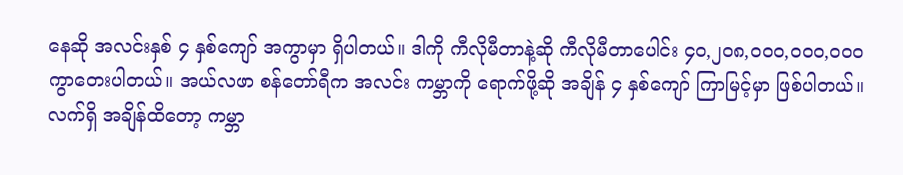နေဆို အလင်းနှစ် ၄ နှစ်ကျော် အကွာမှာ ရှိပါတယ်။ ဒါကို ကီလိုမီတာနဲ့ဆို ကီလိုမီတာပေါင်း ၄၀,၂၀၈,၀၀၀,၀၀၀,၀၀၀ ကွာတေးပါတယ်။ အယ်လဖာ စန်တော်ရီက အလင်း ကမ္ဘာကို ရောက်ဖို့ဆို အချိန် ၄ နှစ်ကျော် ကြာမြင့်မှာ ဖြစ်ပါတယ်။
လက်ရှိ အချိန်ထိတော့ ကမ္ဘာ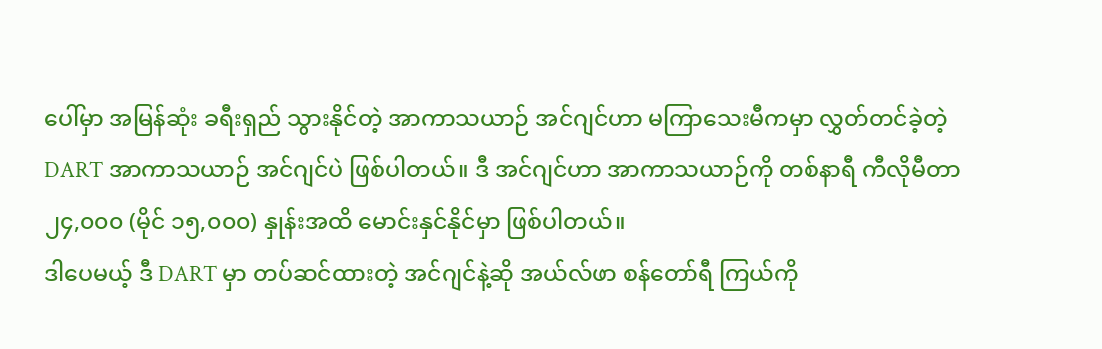ပေါ်မှာ အမြန်ဆုံး ခရီးရှည် သွားနိုင်တဲ့ အာကာသယာဉ် အင်ဂျင်ဟာ မကြာသေးမီကမှာ လွှတ်တင်ခဲ့တဲ့ DART အာကာသယာဉ် အင်ဂျင်ပဲ ဖြစ်ပါတယ်။ ဒီ အင်ဂျင်ဟာ အာကာသယာဉ်ကို တစ်နာရီ ကီလိုမီတာ ၂၄,၀၀၀ (မိုင် ၁၅,၀၀၀) နှုန်းအထိ မောင်းနှင်နိုင်မှာ ဖြစ်ပါတယ်။
ဒါပေမယ့် ဒီ DART မှာ တပ်ဆင်ထားတဲ့ အင်ဂျင်နဲ့ဆို အယ်လ်ဖာ စန်တော်ရီ ကြယ်ကို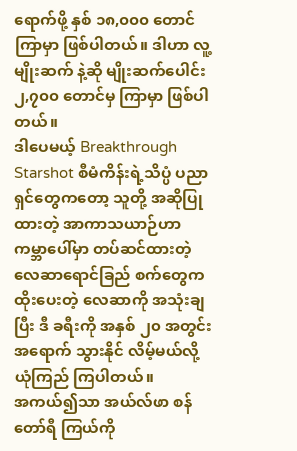ရောက်ဖို့ နှစ် ၁၈,၀၀၀ တောင် ကြာမှာ ဖြစ်ပါတယ်။ ဒါဟာ လူ့မျိုးဆက် နဲ့ဆို မျိုးဆက်ပေါင်း ၂,၇၀၀ တောင်မှ ကြာမှာ ဖြစ်ပါတယ်။
ဒါပေမယ့် Breakthrough Starshot စီမံကိန်းရဲ့သိပ္ပံ ပညာရှင်တွေကတော့ သူတို့ အဆိုပြုထားတဲ့ အာကာသယာဉ်ဟာ ကမ္ဘာပေါ်မှာ တပ်ဆင်ထားတဲ့ လေဆာရောင်ခြည် စက်တွေက ထိုးပေးတဲ့ လေဆာကို အသုံးချပြီး ဒီ ခရီးကို အနှစ် ၂၀ အတွင်း အရောက် သွားနိုင် လိမ့်မယ်လို့ ယုံကြည် ကြပါတယ်။
အကယ်၍သာ အယ်လ်ဖာ စန်တော်ရီ ကြယ်ကို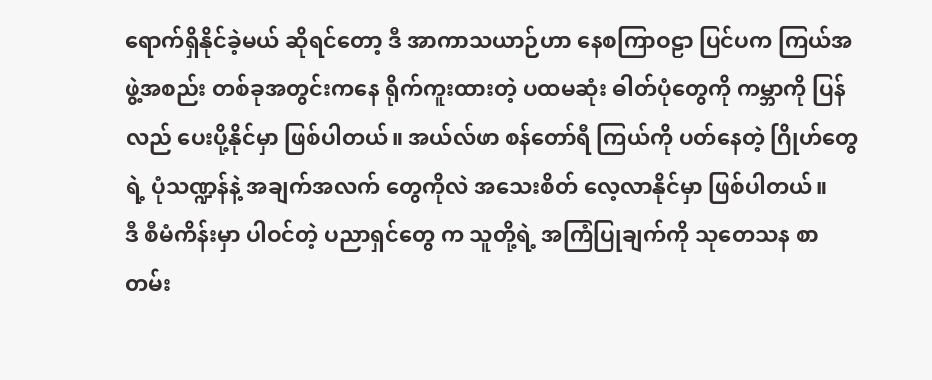ရောက်ရှိနိုင်ခဲ့မယ် ဆိုရင်တော့ ဒီ အာကာသယာဉ်ဟာ နေစကြာဝဠာ ပြင်ပက ကြယ်အဖွဲ့အစည်း တစ်ခုအတွင်းကနေ ရိုက်ကူးထားတဲ့ ပထမဆုံး ဓါတ်ပုံတွေကို ကမ္ဘာကို ပြန်လည် ပေးပို့နိုင်မှာ ဖြစ်ပါတယ်။ အယ်လ်ဖာ စန်တော်ရီ ကြယ်ကို ပတ်နေတဲ့ ဂြိုဟ်တွေရဲ့ ပုံသဏ္ဍန်နဲ့ အချက်အလက် တွေကိုလဲ အသေးစိတ် လေ့လာနိုင်မှာ ဖြစ်ပါတယ်။
ဒီ စီမံကိန်းမှာ ပါဝင်တဲ့ ပညာရှင်တွေ က သူတို့ရဲ့ အကြံပြုချက်ကို သုတေသန စာတမ်း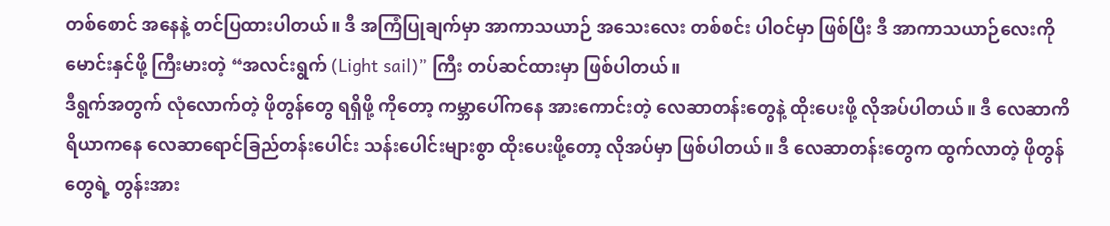တစ်စောင် အနေနဲ့ တင်ပြထားပါတယ်။ ဒီ အကြံပြုချက်မှာ အာကာသယာဉ် အသေးလေး တစ်စင်း ပါဝင်မှာ ဖြစ်ပြီး ဒီ အာကာသယာဉ်လေးကို မောင်းနှင်ဖို့ ကြီးမားတဲ့ “အလင်းရွက် (Light sail)” ကြီး တပ်ဆင်ထားမှာ ဖြစ်ပါတယ်။
ဒီရွက်အတွက် လုံလောက်တဲ့ ဖိုတွန်တွေ ရရှိဖို့ ကိုတော့ ကမ္ဘာပေါ်ကနေ အားကောင်းတဲ့ လေဆာတန်းတွေနဲ့ ထိုးပေးဖို့ လိုအပ်ပါတယ်။ ဒီ လေဆာကိရိယာကနေ လေဆာရောင်ခြည်တန်းပေါင်း သန်းပေါင်းများစွာ ထိုးပေးဖို့တော့ လိုအပ်မှာ ဖြစ်ပါတယ်။ ဒီ လေဆာတန်းတွေက ထွက်လာတဲ့ ဖိုတွန်တွေရဲ့ တွန်းအား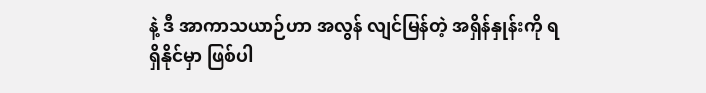နဲ့ ဒီ အာကာသယာဉ်ဟာ အလွန် လျင်မြန်တဲ့ အရှိန်နှုန်းကို ရရှိနိုင်မှာ ဖြစ်ပါ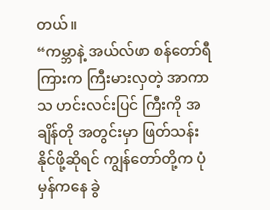တယ်။
“ကမ္ဘာနဲ့ အယ်လ်ဖာ စန်တော်ရီ ကြားက ကြီးမားလှတဲ့ အာကာသ ဟင်းလင်းပြင် ကြီးကို အချိန်တို အတွင်းမှာ ဖြတ်သန်းနိုင်ဖို့ဆိုရင် ကျွန်တော်တို့က ပုံမှန်ကနေ ခွဲ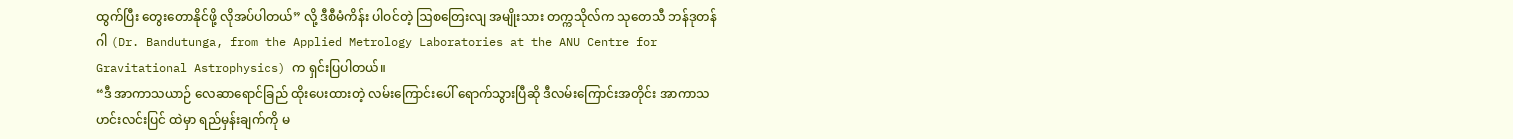ထွက်ပြီး တွေးတောနိုင်ဖို့ လိုအပ်ပါတယ်” လို့ ဒီစီမံကိန်း ပါဝင်တဲ့ ဩစတြေးလျ အမျိုးသား တက္ကသိုလ်က သုတေသီ ဘန်ဒုတန်ဂါ (Dr. Bandutunga, from the Applied Metrology Laboratories at the ANU Centre for Gravitational Astrophysics) က ရှင်းပြပါတယ်။
“ဒီ အာကာသယာဉ် လေဆာရောင်ခြည် ထိုးပေးထားတဲ့ လမ်းကြောင်းပေါ် ရောက်သွားပြီဆို ဒီလမ်းကြောင်းအတိုင်း အာကာသ ဟင်းလင်းပြင် ထဲမှာ ရည်မှန်းချက်ကို မ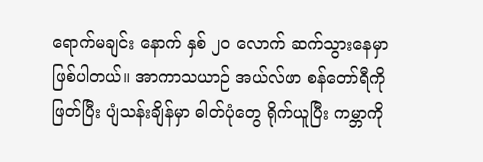ရောက်မချင်း နောက် နှစ် ၂၀ လောက် ဆက်သွားနေမှာ ဖြစ်ပါတယ်။ အာကာသယာဉ် အယ်လ်ဖာ စန်တော်ရီကို ဖြတ်ပြီး ပျံသန်းချိန်မှာ ဓါတ်ပုံတွေ ရိုက်ယူပြီး ကမ္ဘာကို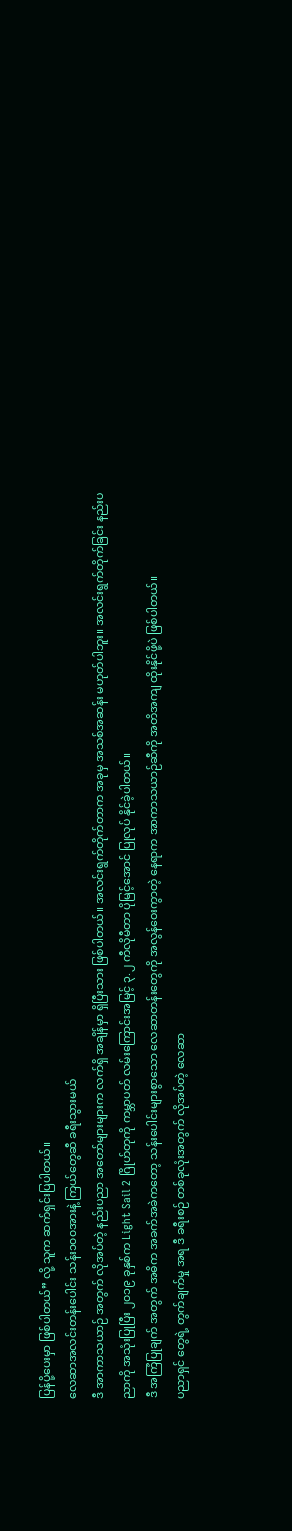ပြန်ပို့ပေးမှာ ဖြစ်ပါတယ်” လို့ သူက ဆက်ရှင်းပြပါတယ်။
လေဆာအလင်းတန်းပေါင်း သန်း၁၀၀အားနဲ့ ကြယ်တွေဆီ ခရီးသွားမယ်
ဒီ အာကာသယာဉ် အတွက် လိုအပ်တဲ့ နည်းပညာ အတော်များများက လက်ရှိ အချိန်မှာ ရှိပြီးသား ဖြစ်ပါတယ်။ အလင်းရွက်တိုက်တာက အခုမှ အသစ်အဆန်း မဟုတ်ပါဘူး။ အလင်းရွက်တိုက်ခြင်း နည်းပညာကို အသုံးပြုပြီး ၂၀၁၉ ခုနှစ်က Light Sail 2 ဂြိုဟ်တုကို ကမ္ဘာပတ် လမ်းကြောင်းအမြင့် ၃.၂ ကီလိုမီတာ ပိုမြင့်အောင် ပြုလုပ် နိုင်ခဲ့ပါတယ်။
ဒီ အကြံပြုချက် အတွက် အဓိက အခက်အခဲကတော့ သန်းပေါင်းများစွာသော လေဆာတန်းတွေကို အလွန်ဝေးကွာတဲ့ နေရာက အာကာသယာဉ်ဆီကို အတိအကျ ထိုးနိုင်ဖို့ပဲ ဖြစ်ပါတယ်။
ပညာရှင် တွေရဲ့ တွက်ချက်မှု အရ ဒီ ခရီးစဉ် တစ်ခုလုံးအတွက် လိုအပ်တဲ့ လေဆာ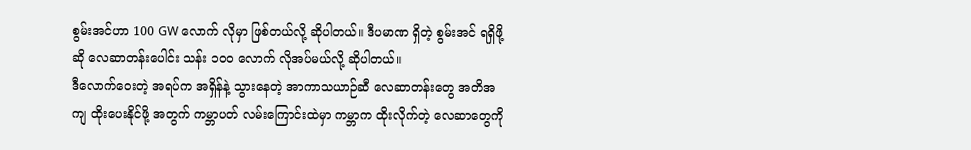စွမ်းအင်ဟာ 100 GW လောက် လိုမှာ ဖြစ်တယ်လို့ ဆိုပါတယ်။ ဒီပမာဏ ရှိတဲ့ စွမ်းအင် ရရှိဖို့ဆို လေဆာတန်းပေါင်း သန်း ၁၀၀ လောက် လိုအပ်မယ်လို့ ဆိုပါတယ်။
ဒီလောက်ဝေးတဲ့ အရပ်က အရှိန်နဲ့ သွားနေတဲ့ အာကာသယာဉ်ဆီ လေဆာတန်းတွေ အတိအကျ ထိုးပေးနိုင်ဖို့ အတွက် ကမ္ဘာပတ် လမ်းကြောင်းထဲမှာ ကမ္ဘာက ထိုးလိုက်တဲ့ လေဆာတွေကို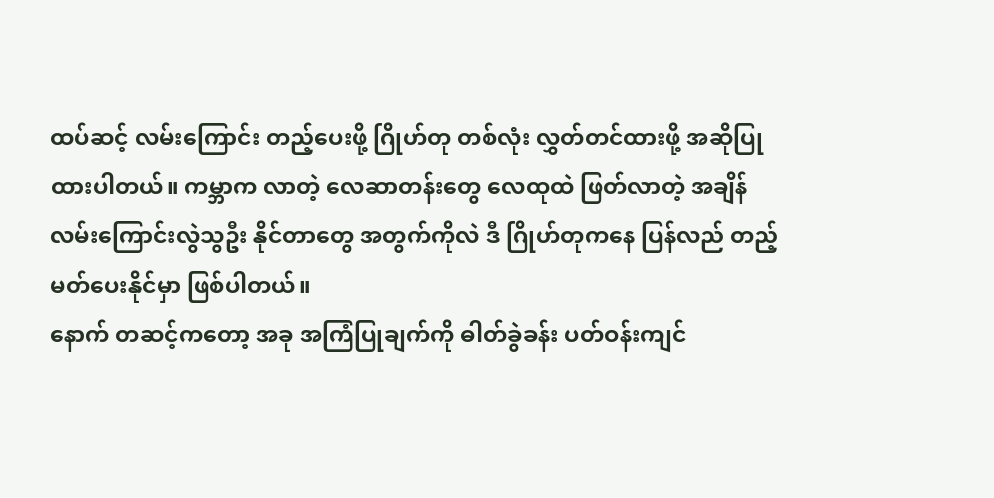ထပ်ဆင့် လမ်းကြောင်း တည့်ပေးဖို့ ဂြိုဟ်တု တစ်လုံး လွှတ်တင်ထားဖို့ အဆိုပြု ထားပါတယ်။ ကမ္ဘာက လာတဲ့ လေဆာတန်းတွေ လေထုထဲ ဖြတ်လာတဲ့ အချိန် လမ်းကြောင်းလွဲသွဦး နိုင်တာတွေ အတွက်ကိုလဲ ဒီ ဂြိုဟ်တုကနေ ပြန်လည် တည့်မတ်ပေးနိုင်မှာ ဖြစ်ပါတယ်။
နောက် တဆင့်ကတော့ အခု အကြံပြုချက်ကို ဓါတ်ခွဲခန်း ပတ်ဝန်းကျင်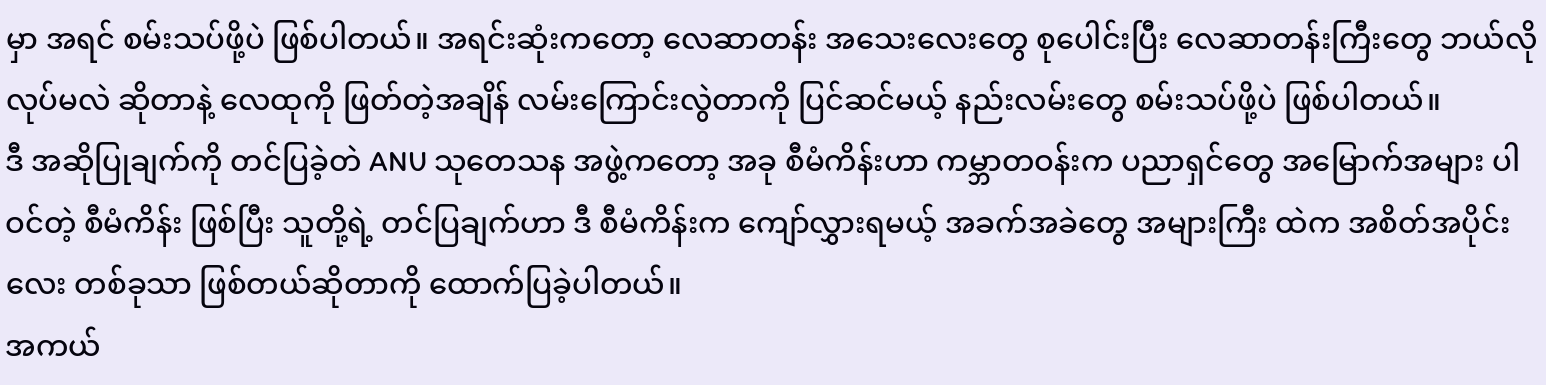မှာ အရင် စမ်းသပ်ဖို့ပဲ ဖြစ်ပါတယ်။ အရင်းဆုံးကတော့ လေဆာတန်း အသေးလေးတွေ စုပေါင်းပြီး လေဆာတန်းကြီးတွေ ဘယ်လို လုပ်မလဲ ဆိုတာနဲ့ လေထုကို ဖြတ်တဲ့အချိန် လမ်းကြောင်းလွဲတာကို ပြင်ဆင်မယ့် နည်းလမ်းတွေ စမ်းသပ်ဖို့ပဲ ဖြစ်ပါတယ်။
ဒီ အဆိုပြုချက်ကို တင်ပြခဲ့တဲ ANU သုတေသန အဖွဲ့ကတော့ အခု စီမံကိန်းဟာ ကမ္ဘာတဝန်းက ပညာရှင်တွေ အမြောက်အများ ပါဝင်တဲ့ စီမံကိန်း ဖြစ်ပြီး သူတို့ရဲ့ တင်ပြချက်ဟာ ဒီ စီမံကိန်းက ကျော်လွှားရမယ့် အခက်အခဲတွေ အများကြီး ထဲက အစိတ်အပိုင်းလေး တစ်ခုသာ ဖြစ်တယ်ဆိုတာကို ထောက်ပြခဲ့ပါတယ်။
အကယ်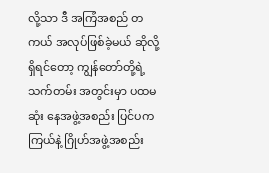လို့သာ ဒီ အကြံအစည် တကယ် အလုပ်ဖြစ်ခဲ့မယ် ဆိုလို့ရှိရင်တော့ ကျွန်တော်တို့ရဲ့ သက်တမ်း အတွင်းမှာ ပထမဆုံး နေအဖွဲ့အစည်း ပြင်ပက ကြယ်နဲ့ ဂြိုဟ်အဖွဲ့အစည်း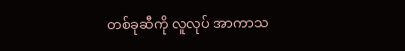တစ်ခုဆီကို လူလုပ် အာကာသ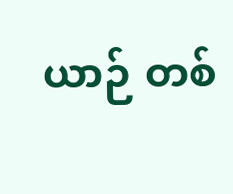ယာဉ် တစ်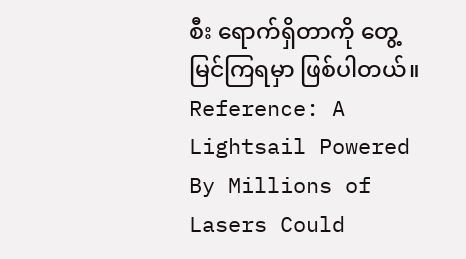စီး ရောက်ရှိတာကို တွေ့မြင်ကြရမှာ ဖြစ်ပါတယ်။
Reference: A Lightsail Powered By Millions of Lasers Could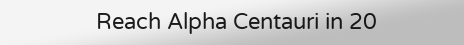Reach Alpha Centauri in 20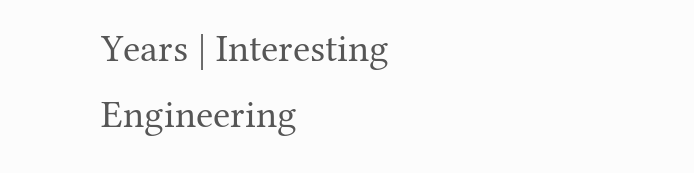Years | Interesting Engineering